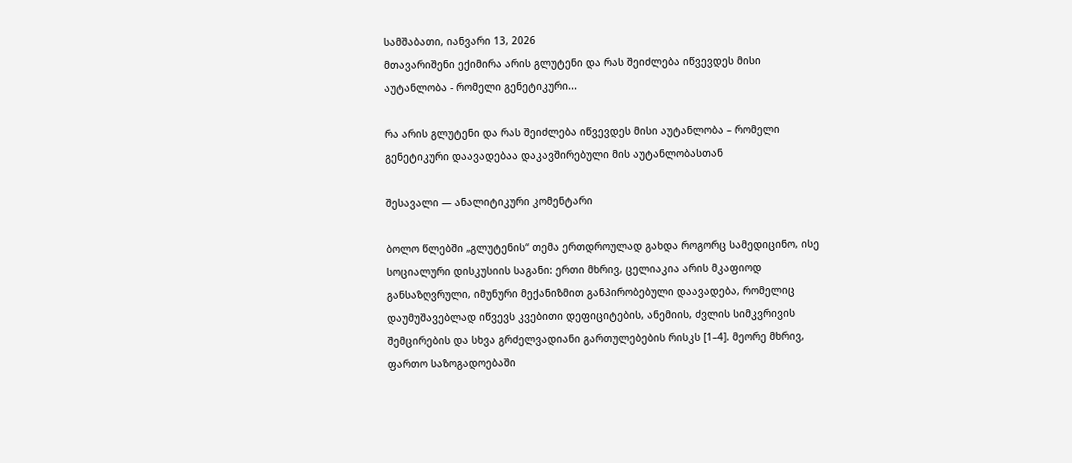სამშაბათი, იანვარი 13, 2026
მთავარიშენი ექიმირა არის გლუტენი და რას შეიძლება იწვევდეს მისი აუტანლობა - რომელი გენეტიკური...

რა არის გლუტენი და რას შეიძლება იწვევდეს მისი აუტანლობა – რომელი გენეტიკური დაავადებაა დაკავშირებული მის აუტანლობასთან

შესავალი — ანალიტიკური კომენტარი

ბოლო წლებში „გლუტენის“ თემა ერთდროულად გახდა როგორც სამედიცინო, ისე სოციალური დისკუსიის საგანი: ერთი მხრივ, ცელიაკია არის მკაფიოდ განსაზღვრული, იმუნური მექანიზმით განპირობებული დაავადება, რომელიც დაუმუშავებლად იწვევს კვებითი დეფიციტების, ანემიის, ძვლის სიმკვრივის შემცირების და სხვა გრძელვადიანი გართულებების რისკს [1–4]. მეორე მხრივ, ფართო საზოგადოებაში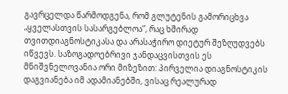გავრცელდა წარმოდგენა, რომ გლუტენის გამორიცხვა „ყველასთვის სასარგებლოა“, რაც ხშირად თვითდიაგნოსტიკასა და არასაჭირო დიეტურ შეზღუდვებს იწვევს. საზოგადოებრივი ჯანდაცვისთვის ეს მნიშვნელოვანია ორი მიზეზით: პირველია დიაგნოსტიკის დაგვიანება იმ ადამიანებში, ვისაც რეალურად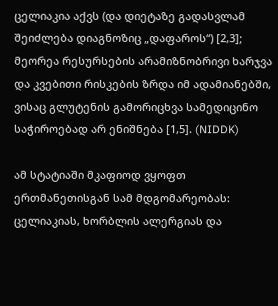ცელიაკია აქვს (და დიეტაზე გადასვლამ შეიძლება დიაგნოზიც „დაფაროს“) [2,3]; მეორეა რესურსების არამიზნობრივი ხარჯვა და კვებითი რისკების ზრდა იმ ადამიანებში, ვისაც გლუტენის გამორიცხვა სამედიცინო საჭიროებად არ ენიშნება [1,5]. (NIDDK)

ამ სტატიაში მკაფიოდ ვყოფთ ერთმანეთისგან სამ მდგომარეობას: ცელიაკიას, ხორბლის ალერგიას და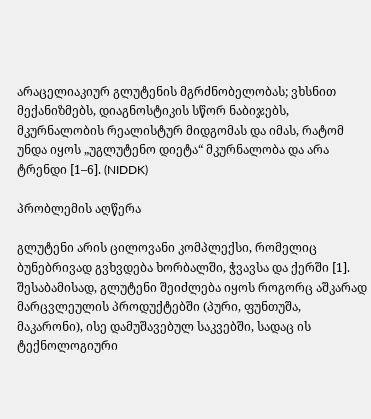არაცელიაკიურ გლუტენის მგრძნობელობას; ვხსნით მექანიზმებს, დიაგნოსტიკის სწორ ნაბიჯებს, მკურნალობის რეალისტურ მიდგომას და იმას, რატომ უნდა იყოს „უგლუტენო დიეტა“ მკურნალობა და არა ტრენდი [1–6]. (NIDDK)

პრობლემის აღწერა

გლუტენი არის ცილოვანი კომპლექსი, რომელიც ბუნებრივად გვხვდება ხორბალში, ჭვავსა და ქერში [1]. შესაბამისად, გლუტენი შეიძლება იყოს როგორც აშკარად მარცვლეულის პროდუქტებში (პური, ფუნთუშა, მაკარონი), ისე დამუშავებულ საკვებში, სადაც ის ტექნოლოგიური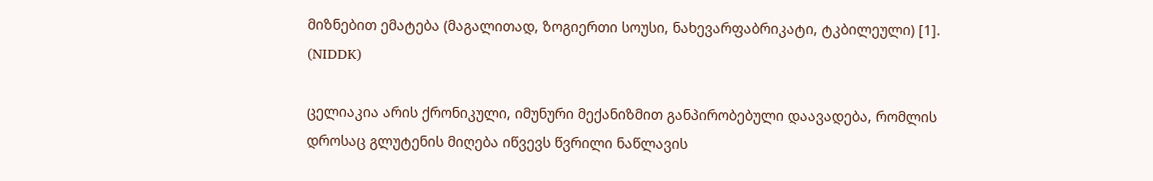მიზნებით ემატება (მაგალითად, ზოგიერთი სოუსი, ნახევარფაბრიკატი, ტკბილეული) [1]. (NIDDK)

ცელიაკია არის ქრონიკული, იმუნური მექანიზმით განპირობებული დაავადება, რომლის დროსაც გლუტენის მიღება იწვევს წვრილი ნაწლავის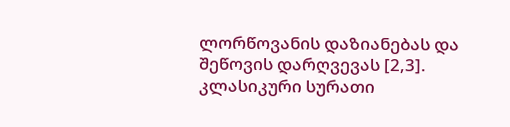ლორწოვანის დაზიანებას და შეწოვის დარღვევას [2,3]. კლასიკური სურათი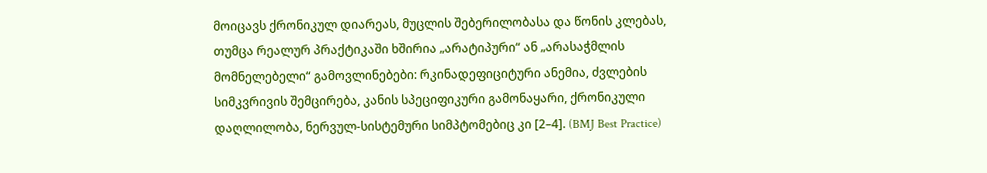მოიცავს ქრონიკულ დიარეას, მუცლის შებერილობასა და წონის კლებას, თუმცა რეალურ პრაქტიკაში ხშირია „არატიპური“ ან „არასაჭმლის მომნელებელი“ გამოვლინებები: რკინადეფიციტური ანემია, ძვლების სიმკვრივის შემცირება, კანის სპეციფიკური გამონაყარი, ქრონიკული დაღლილობა, ნერვულ-სისტემური სიმპტომებიც კი [2–4]. (BMJ Best Practice)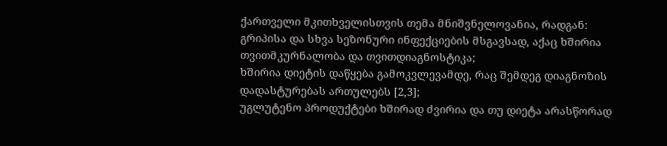ქართველი მკითხველისთვის თემა მნიშვნელოვანია, რადგან:
გრიპისა და სხვა სეზონური ინფექციების მსგავსად, აქაც ხშირია თვითმკურნალობა და თვითდიაგნოსტიკა;
ხშირია დიეტის დაწყება გამოკვლევამდე, რაც შემდეგ დიაგნოზის დადასტურებას ართულებს [2,3];
უგლუტენო პროდუქტები ხშირად ძვირია და თუ დიეტა არასწორად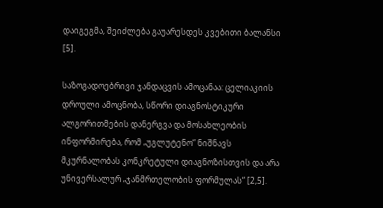დაიგეგმა, შეიძლება გაუარესდეს კვებითი ბალანსი [5].

საზოგადოებრივი ჯანდაცვის ამოცანაა: ცელიაკიის დროული ამოცნობა, სწორი დიაგნოსტიკური ალგორითმების დანერგვა და მოსახლეობის ინფორმირება, რომ „უგლუტენო“ ნიშნავს მკურნალობას კონკრეტული დიაგნოზისთვის და არა უნივერსალურ „ჯანმრთელობის ფორმულას“ [2,5].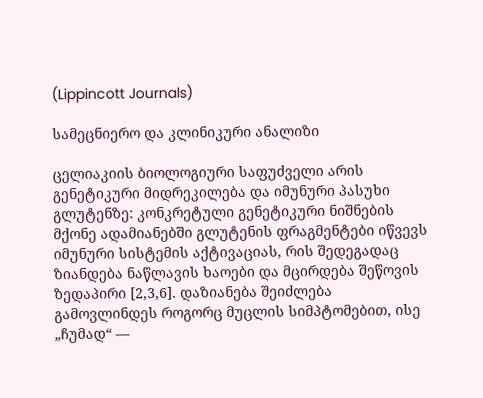(Lippincott Journals)

სამეცნიერო და კლინიკური ანალიზი

ცელიაკიის ბიოლოგიური საფუძველი არის გენეტიკური მიდრეკილება და იმუნური პასუხი გლუტენზე: კონკრეტული გენეტიკური ნიშნების მქონე ადამიანებში გლუტენის ფრაგმენტები იწვევს იმუნური სისტემის აქტივაციას, რის შედეგადაც ზიანდება ნაწლავის ხაოები და მცირდება შეწოვის ზედაპირი [2,3,6]. დაზიანება შეიძლება გამოვლინდეს როგორც მუცლის სიმპტომებით, ისე „ჩუმად“ —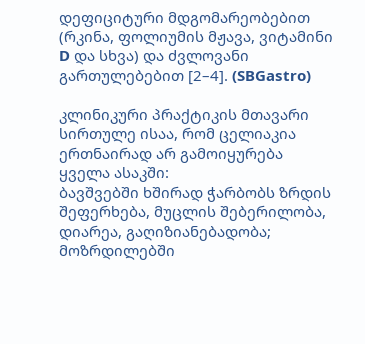დეფიციტური მდგომარეობებით (რკინა, ფოლიუმის მჟავა, ვიტამინი D და სხვა) და ძვლოვანი გართულებებით [2–4]. (SBGastro)

კლინიკური პრაქტიკის მთავარი სირთულე ისაა, რომ ცელიაკია ერთნაირად არ გამოიყურება ყველა ასაკში:
ბავშვებში ხშირად ჭარბობს ზრდის შეფერხება, მუცლის შებერილობა, დიარეა, გაღიზიანებადობა;
მოზრდილებში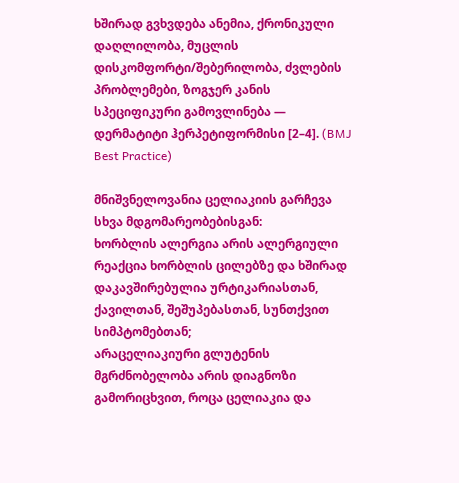ხშირად გვხვდება ანემია, ქრონიკული დაღლილობა, მუცლის დისკომფორტი/შებერილობა, ძვლების პრობლემები, ზოგჯერ კანის სპეციფიკური გამოვლინება — დერმატიტი ჰერპეტიფორმისი [2–4]. (BMJ Best Practice)

მნიშვნელოვანია ცელიაკიის გარჩევა სხვა მდგომარეობებისგან:
ხორბლის ალერგია არის ალერგიული რეაქცია ხორბლის ცილებზე და ხშირად დაკავშირებულია ურტიკარიასთან, ქავილთან, შეშუპებასთან, სუნთქვით სიმპტომებთან;
არაცელიაკიური გლუტენის მგრძნობელობა არის დიაგნოზი გამორიცხვით, როცა ცელიაკია და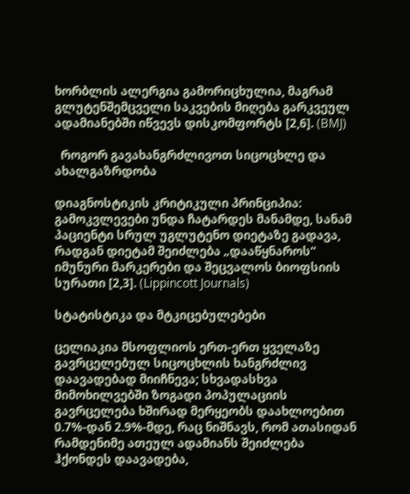ხორბლის ალერგია გამორიცხულია, მაგრამ გლუტენშემცველი საკვების მიღება გარკვეულ ადამიანებში იწვევს დისკომფორტს [2,6]. (BMJ)

  როგორ გავახანგრძლივოთ სიცოცხლე და ახალგაზრდობა

დიაგნოსტიკის კრიტიკული პრინციპია: გამოკვლევები უნდა ჩატარდეს მანამდე, სანამ პაციენტი სრულ უგლუტენო დიეტაზე გადავა, რადგან დიეტამ შეიძლება „დააწყნაროს“ იმუნური მარკერები და შეცვალოს ბიოფსიის სურათი [2,3]. (Lippincott Journals)

სტატისტიკა და მტკიცებულებები

ცელიაკია მსოფლიოს ერთ-ერთ ყველაზე გავრცელებულ სიცოცხლის ხანგრძლივ დაავადებად მიიჩნევა; სხვადასხვა მიმოხილვებში ზოგადი პოპულაციის გავრცელება ხშირად მერყეობს დაახლოებით 0.7%-დან 2.9%-მდე, რაც ნიშნავს, რომ ათასიდან რამდენიმე ათეულ ადამიანს შეიძლება ჰქონდეს დაავადება,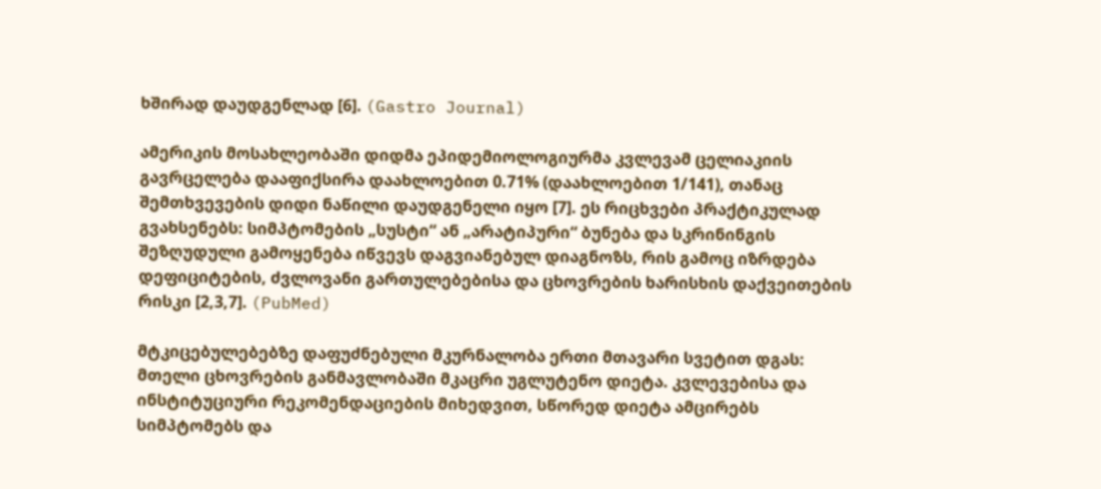ხშირად დაუდგენლად [6]. (Gastro Journal)

ამერიკის მოსახლეობაში დიდმა ეპიდემიოლოგიურმა კვლევამ ცელიაკიის გავრცელება დააფიქსირა დაახლოებით 0.71% (დაახლოებით 1/141), თანაც შემთხვევების დიდი ნაწილი დაუდგენელი იყო [7]. ეს რიცხვები პრაქტიკულად გვახსენებს: სიმპტომების „სუსტი“ ან „არატიპური“ ბუნება და სკრინინგის შეზღუდული გამოყენება იწვევს დაგვიანებულ დიაგნოზს, რის გამოც იზრდება დეფიციტების, ძვლოვანი გართულებებისა და ცხოვრების ხარისხის დაქვეითების რისკი [2,3,7]. (PubMed)

მტკიცებულებებზე დაფუძნებული მკურნალობა ერთი მთავარი სვეტით დგას: მთელი ცხოვრების განმავლობაში მკაცრი უგლუტენო დიეტა. კვლევებისა და ინსტიტუციური რეკომენდაციების მიხედვით, სწორედ დიეტა ამცირებს სიმპტომებს და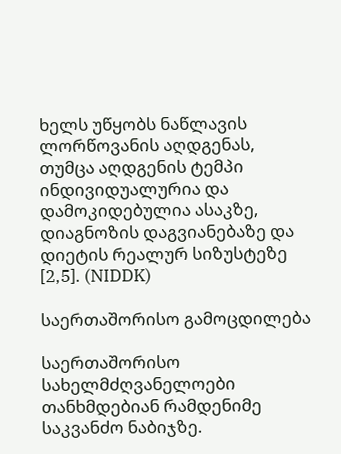ხელს უწყობს ნაწლავის ლორწოვანის აღდგენას, თუმცა აღდგენის ტემპი ინდივიდუალურია და დამოკიდებულია ასაკზე, დიაგნოზის დაგვიანებაზე და დიეტის რეალურ სიზუსტეზე [2,5]. (NIDDK)

საერთაშორისო გამოცდილება

საერთაშორისო სახელმძღვანელოები თანხმდებიან რამდენიმე საკვანძო ნაბიჯზე.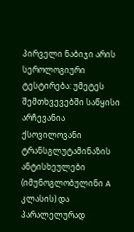პირველი ნაბიჯი არის სეროლოგიური ტესტირება: უმეტეს შემთხვევებში საწყისი არჩევანია ქსოვილოვანი ტრანსგლუტამინაზის ანტისხეულები (იმუნოგლობულინი A კლასის) და პარალელურად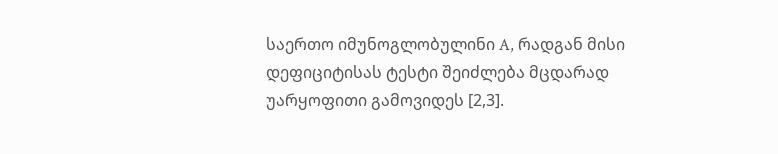საერთო იმუნოგლობულინი A, რადგან მისი დეფიციტისას ტესტი შეიძლება მცდარად უარყოფითი გამოვიდეს [2,3].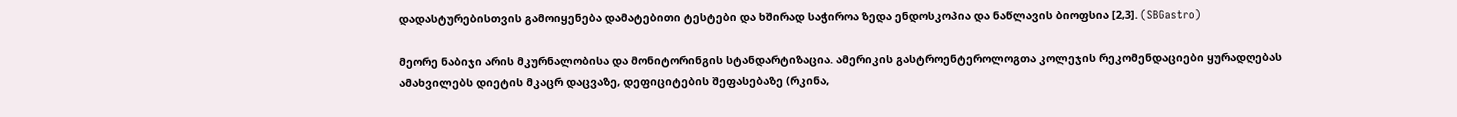დადასტურებისთვის გამოიყენება დამატებითი ტესტები და ხშირად საჭიროა ზედა ენდოსკოპია და ნაწლავის ბიოფსია [2,3]. (SBGastro)

მეორე ნაბიჯი არის მკურნალობისა და მონიტორინგის სტანდარტიზაცია. ამერიკის გასტროენტეროლოგთა კოლეჯის რეკომენდაციები ყურადღებას ამახვილებს დიეტის მკაცრ დაცვაზე, დეფიციტების შეფასებაზე (რკინა,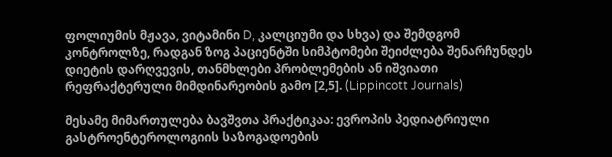ფოლიუმის მჟავა, ვიტამინი D, კალციუმი და სხვა) და შემდგომ კონტროლზე, რადგან ზოგ პაციენტში სიმპტომები შეიძლება შენარჩუნდეს დიეტის დარღვევის, თანმხლები პრობლემების ან იშვიათი რეფრაქტერული მიმდინარეობის გამო [2,5]. (Lippincott Journals)

მესამე მიმართულება ბავშვთა პრაქტიკაა: ევროპის პედიატრიული გასტროენტეროლოგიის საზოგადოების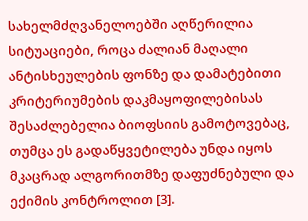სახელმძღვანელოებში აღწერილია სიტუაციები, როცა ძალიან მაღალი ანტისხეულების ფონზე და დამატებითი კრიტერიუმების დაკმაყოფილებისას შესაძლებელია ბიოფსიის გამოტოვებაც, თუმცა ეს გადაწყვეტილება უნდა იყოს მკაცრად ალგორითმზე დაფუძნებული და ექიმის კონტროლით [3].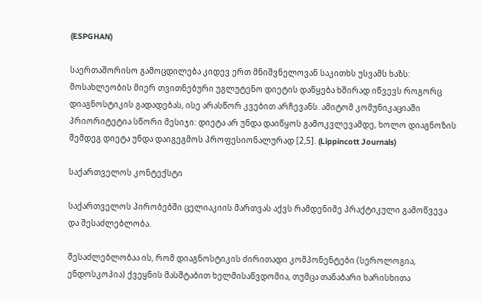(ESPGHAN)

საერთაშორისო გამოცდილება კიდევ ერთ მნიშვნელოვან საკითხს უსვამს ხაზს: მოსახლეობის მიერ თვითნებური უგლუტენო დიეტის დაწყება ხშირად იწვევს როგორც დიაგნოსტიკის გადადებას, ისე არასწორ კვებით არჩევანს. ამიტომ კომუნიკაციაში პრიორიტეტია სწორი მესიჯი: დიეტა არ უნდა დაიწყოს გამოკვლევამდე, ხოლო დიაგნოზის შემდეგ დიეტა უნდა დაიგეგმოს პროფესიონალურად [2,5]. (Lippincott Journals)

საქართველოს კონტექსტი

საქართველოს პირობებში ცელიაკიის მართვას აქვს რამდენიმე პრაქტიკული გამოწვევა და შესაძლებლობა.

შესაძლებლობაა ის, რომ დიაგნოსტიკის ძირითადი კომპონენტები (სეროლოგია, ენდოსკოპია) ქვეყნის მასშტაბით ხელმისაწვდომია, თუმცა თანაბარი ხარისხითა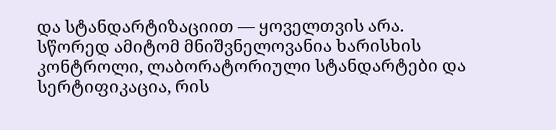და სტანდარტიზაციით — ყოველთვის არა. სწორედ ამიტომ მნიშვნელოვანია ხარისხის კონტროლი, ლაბორატორიული სტანდარტები და სერტიფიკაცია, რის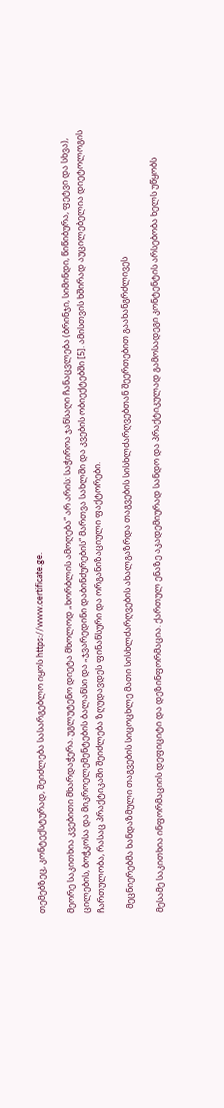თემებზეც, კონტექსტურად, შეიძლება სასარგებლო იყოს https://www.certificate.ge.

მეორე საკითხია კვებითი მხარდაჭერა. უგლუტენო დიეტა მხოლოდ „ხორბლის ამოღება“ არ არის: საჭიროა ჯანსაღი ჩანაცვლება (ბრინჯი, სიმინდი, წიწიბურა, ფეტვი და სხვა), ცილების, ბოჭკოსა და მიკროელემენტების ბალანსი და „ჯვარედინი დაბინძურების“ მართვა სახლში და კვების ობიექტებში [5]. ამისთვის ხშირად აუცილებელია დიეტოლოგის ჩართულობა, რასაც პრაქტიკაში შეიძლება ზღუდავდეს ფინანსური და ორგანიზაციული ფაქტორები.

  მეცნიერებმა ხანდაზმული თაგვების სიცოცხლე მათი სისხლძარღვების ახალგაზრდა თაგვების სისხლძარღვებთან შეერთებით გაახანგრძლივეს

მესამე საკითხია ინფორმაციის დეფიციტი და დეზინფორმაცია. ქართულ ენაზე აკადემიურად სანდო და პრაქტიკულად გამოსადეგი კონტენტის არსებობა ხელს უწყობს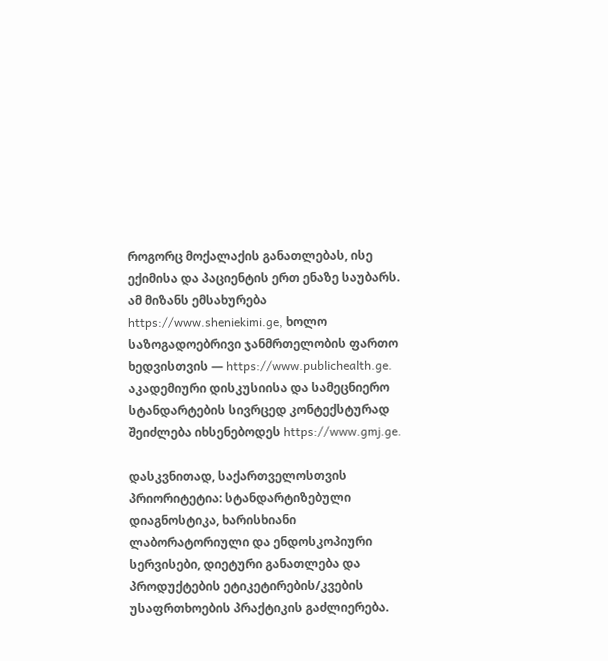როგორც მოქალაქის განათლებას, ისე ექიმისა და პაციენტის ერთ ენაზე საუბარს. ამ მიზანს ემსახურება https://www.sheniekimi.ge, ხოლო საზოგადოებრივი ჯანმრთელობის ფართო ხედვისთვის — https://www.publichealth.ge. აკადემიური დისკუსიისა და სამეცნიერო სტანდარტების სივრცედ კონტექსტურად შეიძლება იხსენებოდეს https://www.gmj.ge.

დასკვნითად, საქართველოსთვის პრიორიტეტია: სტანდარტიზებული დიაგნოსტიკა, ხარისხიანი ლაბორატორიული და ენდოსკოპიური სერვისები, დიეტური განათლება და პროდუქტების ეტიკეტირების/კვების უსაფრთხოების პრაქტიკის გაძლიერება.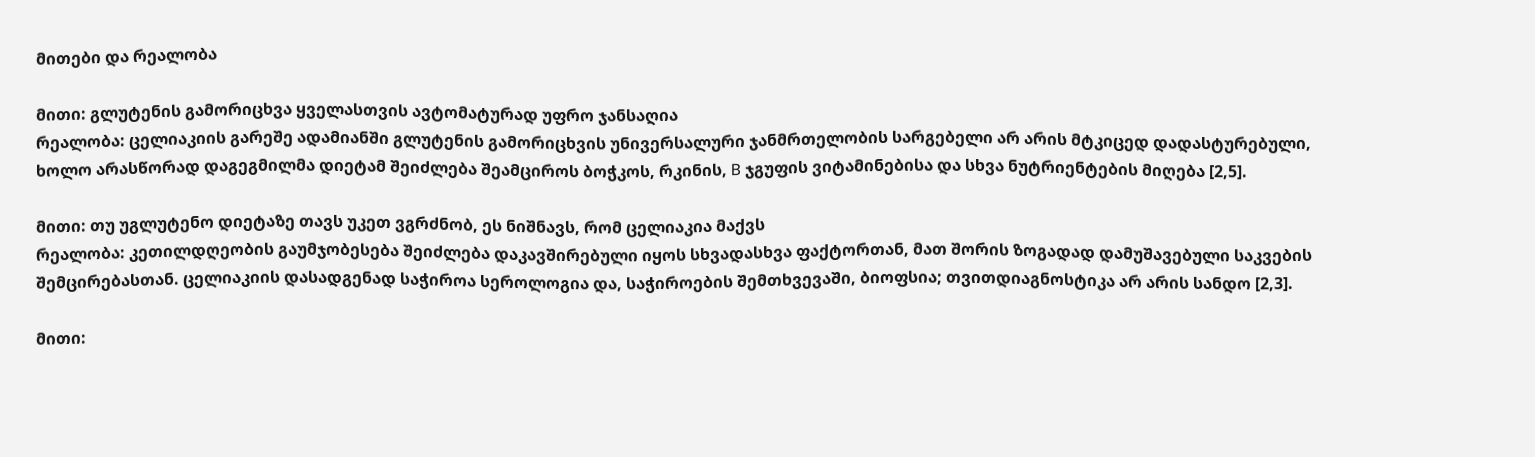მითები და რეალობა

მითი: გლუტენის გამორიცხვა ყველასთვის ავტომატურად უფრო ჯანსაღია
რეალობა: ცელიაკიის გარეშე ადამიანში გლუტენის გამორიცხვის უნივერსალური ჯანმრთელობის სარგებელი არ არის მტკიცედ დადასტურებული, ხოლო არასწორად დაგეგმილმა დიეტამ შეიძლება შეამციროს ბოჭკოს, რკინის, B ჯგუფის ვიტამინებისა და სხვა ნუტრიენტების მიღება [2,5].

მითი: თუ უგლუტენო დიეტაზე თავს უკეთ ვგრძნობ, ეს ნიშნავს, რომ ცელიაკია მაქვს
რეალობა: კეთილდღეობის გაუმჯობესება შეიძლება დაკავშირებული იყოს სხვადასხვა ფაქტორთან, მათ შორის ზოგადად დამუშავებული საკვების შემცირებასთან. ცელიაკიის დასადგენად საჭიროა სეროლოგია და, საჭიროების შემთხვევაში, ბიოფსია; თვითდიაგნოსტიკა არ არის სანდო [2,3].

მითი: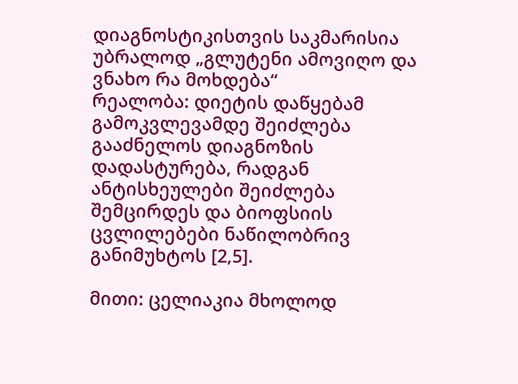დიაგნოსტიკისთვის საკმარისია უბრალოდ „გლუტენი ამოვიღო და ვნახო რა მოხდება“
რეალობა: დიეტის დაწყებამ გამოკვლევამდე შეიძლება გააძნელოს დიაგნოზის დადასტურება, რადგან ანტისხეულები შეიძლება შემცირდეს და ბიოფსიის ცვლილებები ნაწილობრივ განიმუხტოს [2,5].

მითი: ცელიაკია მხოლოდ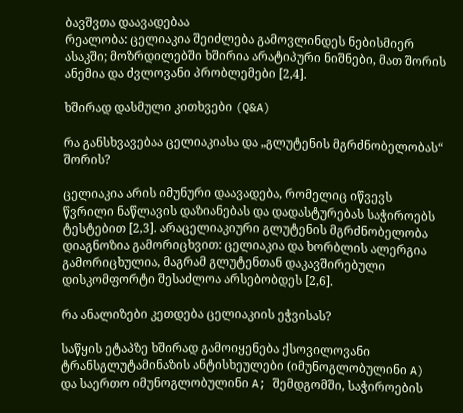ბავშვთა დაავადებაა
რეალობა: ცელიაკია შეიძლება გამოვლინდეს ნებისმიერ ასაკში; მოზრდილებში ხშირია არატიპური ნიშნები, მათ შორის ანემია და ძვლოვანი პრობლემები [2,4].

ხშირად დასმული კითხვები (Q&A)

რა განსხვავებაა ცელიაკიასა და „გლუტენის მგრძნობელობას“ შორის?

ცელიაკია არის იმუნური დაავადება, რომელიც იწვევს წვრილი ნაწლავის დაზიანებას და დადასტურებას საჭიროებს ტესტებით [2,3]. არაცელიაკიური გლუტენის მგრძნობელობა დიაგნოზია გამორიცხვით: ცელიაკია და ხორბლის ალერგია გამორიცხულია, მაგრამ გლუტენთან დაკავშირებული დისკომფორტი შესაძლოა არსებობდეს [2,6].

რა ანალიზები კეთდება ცელიაკიის ეჭვისას?

საწყის ეტაპზე ხშირად გამოიყენება ქსოვილოვანი ტრანსგლუტამინაზის ანტისხეულები (იმუნოგლობულინი A) და საერთო იმუნოგლობულინი A; შემდგომში, საჭიროების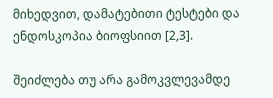მიხედვით, დამატებითი ტესტები და ენდოსკოპია ბიოფსიით [2,3].

შეიძლება თუ არა გამოკვლევამდე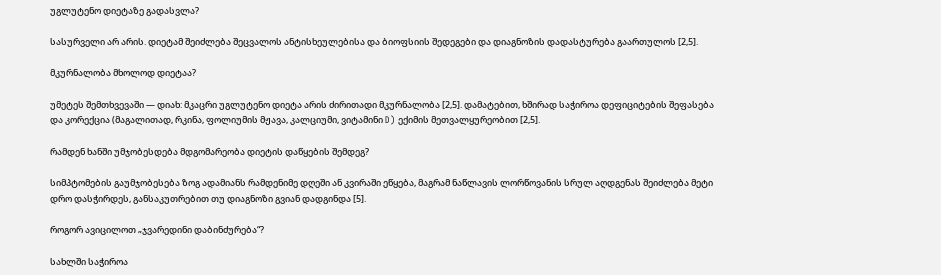უგლუტენო დიეტაზე გადასვლა?

სასურველი არ არის. დიეტამ შეიძლება შეცვალოს ანტისხეულებისა და ბიოფსიის შედეგები და დიაგნოზის დადასტურება გაართულოს [2,5].

მკურნალობა მხოლოდ დიეტაა?

უმეტეს შემთხვევაში — დიახ: მკაცრი უგლუტენო დიეტა არის ძირითადი მკურნალობა [2,5]. დამატებით, ხშირად საჭიროა დეფიციტების შეფასება და კორექცია (მაგალითად, რკინა, ფოლიუმის მჟავა, კალციუმი, ვიტამინი D) ექიმის მეთვალყურეობით [2,5].

რამდენ ხანში უმჯობესდება მდგომარეობა დიეტის დაწყების შემდეგ?

სიმპტომების გაუმჯობესება ზოგ ადამიანს რამდენიმე დღეში ან კვირაში ეწყება, მაგრამ ნაწლავის ლორწოვანის სრულ აღდგენას შეიძლება მეტი დრო დასჭირდეს, განსაკუთრებით თუ დიაგნოზი გვიან დადგინდა [5].

როგორ ავიცილოთ „ჯვარედინი დაბინძურება“?

სახლში საჭიროა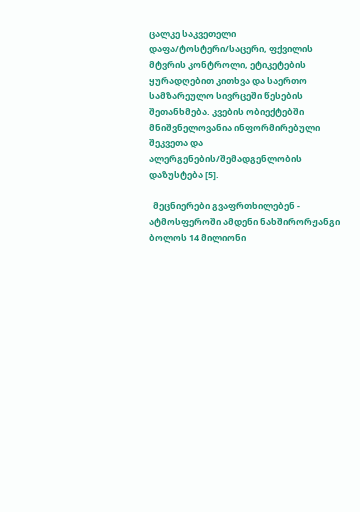ცალკე საკვეთელი დაფა/ტოსტერი/საცერი, ფქვილის მტვრის კონტროლი, ეტიკეტების ყურადღებით კითხვა და საერთო სამზარეულო სივრცეში წესების შეთანხმება. კვების ობიექტებში მნიშვნელოვანია ინფორმირებული შეკვეთა და ალერგენების/შემადგენლობის დაზუსტება [5].

  მეცნიერები გვაფრთხილებენ - ატმოსფეროში ამდენი ნახშირორჟანგი ბოლოს 14 მილიონი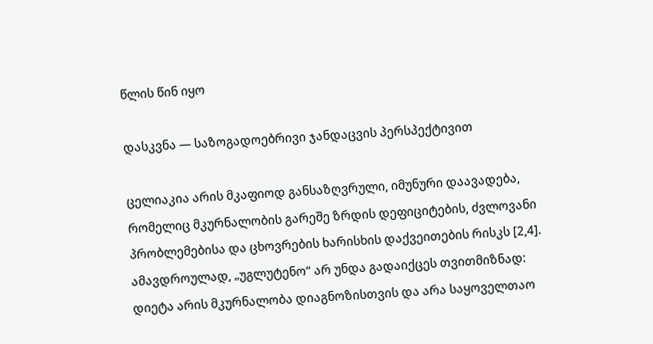წლის წინ იყო

დასკვნა — საზოგადოებრივი ჯანდაცვის პერსპექტივით

ცელიაკია არის მკაფიოდ განსაზღვრული, იმუნური დაავადება, რომელიც მკურნალობის გარეშე ზრდის დეფიციტების, ძვლოვანი პრობლემებისა და ცხოვრების ხარისხის დაქვეითების რისკს [2,4]. ამავდროულად, „უგლუტენო“ არ უნდა გადაიქცეს თვითმიზნად: დიეტა არის მკურნალობა დიაგნოზისთვის და არა საყოველთაო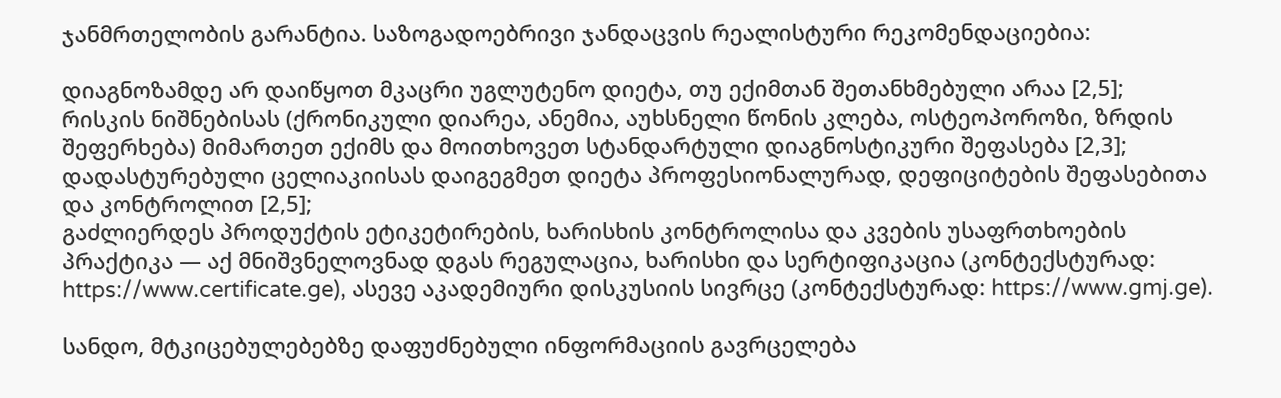ჯანმრთელობის გარანტია. საზოგადოებრივი ჯანდაცვის რეალისტური რეკომენდაციებია:

დიაგნოზამდე არ დაიწყოთ მკაცრი უგლუტენო დიეტა, თუ ექიმთან შეთანხმებული არაა [2,5];
რისკის ნიშნებისას (ქრონიკული დიარეა, ანემია, აუხსნელი წონის კლება, ოსტეოპოროზი, ზრდის შეფერხება) მიმართეთ ექიმს და მოითხოვეთ სტანდარტული დიაგნოსტიკური შეფასება [2,3];
დადასტურებული ცელიაკიისას დაიგეგმეთ დიეტა პროფესიონალურად, დეფიციტების შეფასებითა და კონტროლით [2,5];
გაძლიერდეს პროდუქტის ეტიკეტირების, ხარისხის კონტროლისა და კვების უსაფრთხოების პრაქტიკა — აქ მნიშვნელოვნად დგას რეგულაცია, ხარისხი და სერტიფიკაცია (კონტექსტურად: https://www.certificate.ge), ასევე აკადემიური დისკუსიის სივრცე (კონტექსტურად: https://www.gmj.ge).

სანდო, მტკიცებულებებზე დაფუძნებული ინფორმაციის გავრცელება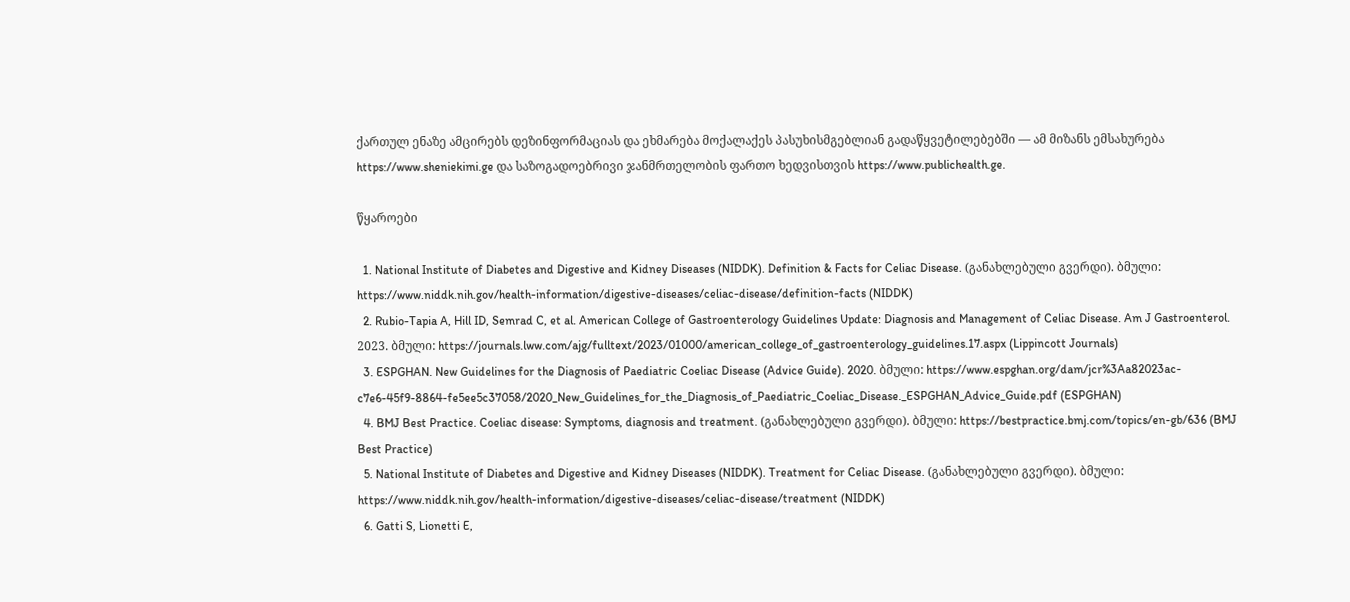ქართულ ენაზე ამცირებს დეზინფორმაციას და ეხმარება მოქალაქეს პასუხისმგებლიან გადაწყვეტილებებში — ამ მიზანს ემსახურება https://www.sheniekimi.ge და საზოგადოებრივი ჯანმრთელობის ფართო ხედვისთვის https://www.publichealth.ge.

წყაროები

  1. National Institute of Diabetes and Digestive and Kidney Diseases (NIDDK). Definition & Facts for Celiac Disease. (განახლებული გვერდი). ბმული: https://www.niddk.nih.gov/health-information/digestive-diseases/celiac-disease/definition-facts (NIDDK)
  2. Rubio-Tapia A, Hill ID, Semrad C, et al. American College of Gastroenterology Guidelines Update: Diagnosis and Management of Celiac Disease. Am J Gastroenterol. 2023. ბმული: https://journals.lww.com/ajg/fulltext/2023/01000/american_college_of_gastroenterology_guidelines.17.aspx (Lippincott Journals)
  3. ESPGHAN. New Guidelines for the Diagnosis of Paediatric Coeliac Disease (Advice Guide). 2020. ბმული: https://www.espghan.org/dam/jcr%3Aa82023ac-c7e6-45f9-8864-fe5ee5c37058/2020_New_Guidelines_for_the_Diagnosis_of_Paediatric_Coeliac_Disease._ESPGHAN_Advice_Guide.pdf (ESPGHAN)
  4. BMJ Best Practice. Coeliac disease: Symptoms, diagnosis and treatment. (განახლებული გვერდი). ბმული: https://bestpractice.bmj.com/topics/en-gb/636 (BMJ Best Practice)
  5. National Institute of Diabetes and Digestive and Kidney Diseases (NIDDK). Treatment for Celiac Disease. (განახლებული გვერდი). ბმული: https://www.niddk.nih.gov/health-information/digestive-diseases/celiac-disease/treatment (NIDDK)
  6. Gatti S, Lionetti E,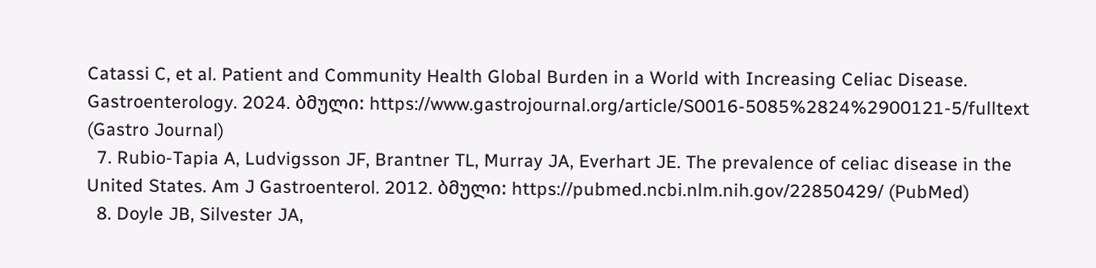Catassi C, et al. Patient and Community Health Global Burden in a World with Increasing Celiac Disease. Gastroenterology. 2024. ბმული: https://www.gastrojournal.org/article/S0016-5085%2824%2900121-5/fulltext (Gastro Journal)
  7. Rubio-Tapia A, Ludvigsson JF, Brantner TL, Murray JA, Everhart JE. The prevalence of celiac disease in the United States. Am J Gastroenterol. 2012. ბმული: https://pubmed.ncbi.nlm.nih.gov/22850429/ (PubMed)
  8. Doyle JB, Silvester JA,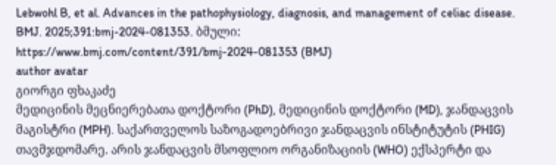Lebwohl B, et al. Advances in the pathophysiology, diagnosis, and management of celiac disease. BMJ. 2025;391:bmj-2024-081353. ბმული: https://www.bmj.com/content/391/bmj-2024-081353 (BMJ)
author avatar
გიორგი ფხაკაძე
მედიცინის მეცნიერებათა დოქტორი (PhD), მედიცინის დოქტორი (MD), ჯანდაცვის მაგისტრი (MPH). საქართველოს საზოგადოებრივი ჯანდაცვის ინსტიტუტის (PHIG) თავმჯდომარე. არის ჯანდაცვის მსოფლიო ორგანიზაციის (WHO) ექსპერტი და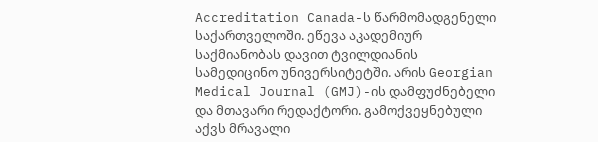Accreditation Canada-ს წარმომადგენელი საქართველოში. ეწევა აკადემიურ საქმიანობას დავით ტვილდიანის სამედიცინო უნივერსიტეტში. არის Georgian Medical Journal (GMJ)-ის დამფუძნებელი და მთავარი რედაქტორი. გამოქვეყნებული აქვს მრავალი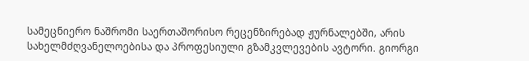სამეცნიერო ნაშრომი საერთაშორისო რეცენზირებად ჟურნალებში, არის სახელმძღვანელოებისა და პროფესიული გზამკვლევების ავტორი. გიორგი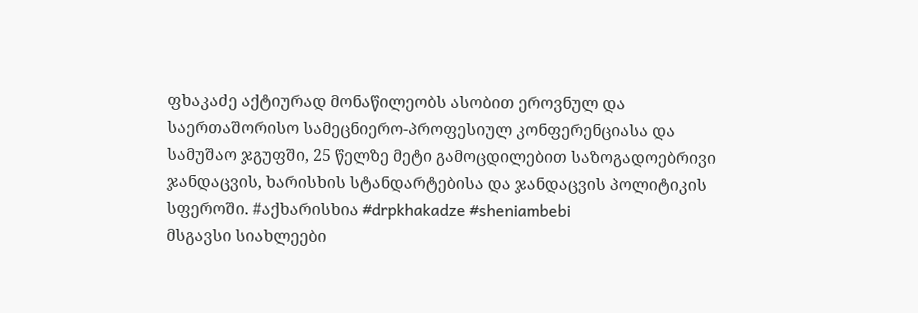ფხაკაძე აქტიურად მონაწილეობს ასობით ეროვნულ და საერთაშორისო სამეცნიერო-პროფესიულ კონფერენციასა და სამუშაო ჯგუფში, 25 წელზე მეტი გამოცდილებით საზოგადოებრივი ჯანდაცვის, ხარისხის სტანდარტებისა და ჯანდაცვის პოლიტიკის სფეროში. #აქხარისხია #drpkhakadze #sheniambebi
მსგავსი სიახლეები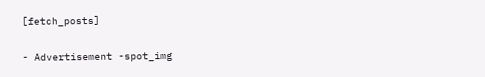[fetch_posts]

- Advertisement -spot_img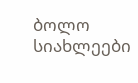ბოლო სიახლეები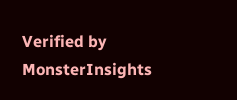Verified by MonsterInsights